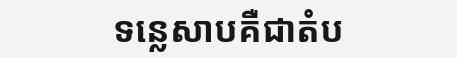ទន្លេសាបគឺជាតំប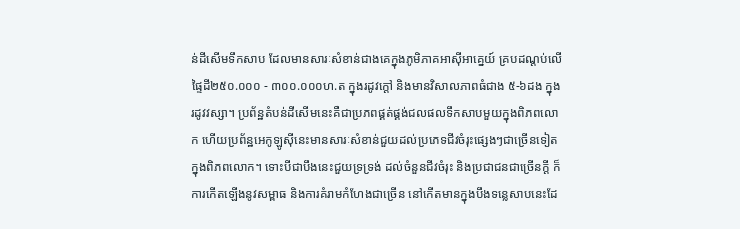ន់ដីសើមទឹកសាប ដែលមានសារៈសំខាន់ជាងគេក្នុងភូមិភាគអាស៊ីអាគ្នេយ៍ គ្របដណ្ដប់លើផ្ទៃដី២៥០.០០០ - ៣០០.០០០ហ.ត ក្នុងរដូវក្ដៅ និងមានវិសាលភាពធំជាង ៥-៦ដង ក្នុងរដូវវស្សា។ ប្រព័ន្ឋតំបន់ដីសើមនេះគឺជាប្រភពផ្គត់ផ្គង់ជលផលទឹកសាបមួយក្នុងពិភពលោក ហើយប្រព័ន្ឋអេកូឡូស៊ីនេះមានសារៈសំខាន់ជួយដល់ប្រភេទជីវចំរុះផ្សេងៗជាច្រើនទៀតក្នុងពិភពលោក។ ទោះបីជាបឹងនេះជួយទ្រទ្រង់ ដល់ចំនួនជីវចំរុះ និងប្រជាជនជាច្រើនក្ដី ក៏ការកើតឡើងនូវសម្ពាធ និងការគំរាមកំហែងជាច្រើន នៅកើតមានក្នុងបឹងទន្លេសាបនេះដែ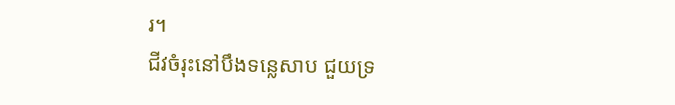រ។
ជីវចំរុះនៅបឹងទន្លេសាប ជួយទ្រ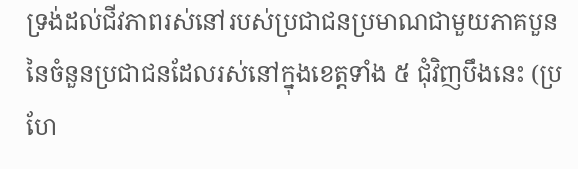ទ្រង់ដល់ជីវភាពរស់នៅរបស់ប្រជាជនប្រមាណជាមួយភាគបួន នៃចំនួនប្រជាជនដែលរស់នៅក្នុងខេត្ដទាំង ៥ ជុំវិញបឹងនេះ (ប្រហែ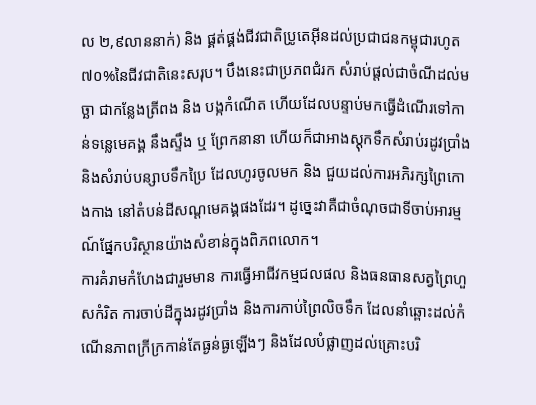ល ២,៩លាននាក់) និង ផ្គត់ផ្គង់ជីវជាតិប្រូតេអ៊ីនដល់ប្រជាជនកម្ពុជារហូត ៧០%នៃជីវជាតិនេះសរុប។ បឹងនេះជាប្រភពជំរក សំរាប់ផ្ដល់ជាចំណីដល់មច្ឆា ជាកន្លែងត្រីពង និង បង្កកំណើត ហើយដែលបន្ទាប់មកធ្វើដំណើរទៅកាន់ទន្លេមេគង្គ នឹងស្ទឹង ឬ ព្រែកនានា ហើយក៏ជាអាងស្ដុកទឹកសំរាប់រដូវប្រាំង និងសំរាប់បន្សាបទឹកប្រៃ ដែលហូរចូលមក និង ជួយដល់ការអភិរក្សព្រៃកោងកាង នៅតំបន់ដីសណ្ដមេគង្គផងដែរ។ ដូច្នេះវាគឺជាចំណុចជាទីចាប់អារម្មណ៍ផ្នែកបរិស្ថានយ៉ាងសំខាន់ក្នុងពិភពលោក។
ការគំរាមកំហែងជារួមមាន ការធ្វើអាជីវកម្មជលផល និងធនធានសត្វព្រៃហួសកំរិត ការចាប់ដីក្នុងរដូវប្រាំង និងការកាប់ព្រៃលិចទឹក ដែលនាំឆ្ពោះដល់កំណើនភាពក្រីក្រកាន់តែធ្ងន់ធ្ងឡើងៗ និងដែលបំផ្លាញដល់គ្រោះបរិ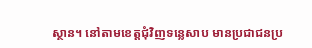ស្ថាន។ នៅតាមខេត្ដជុំវិញទន្លេសាប មានប្រជាជនប្រ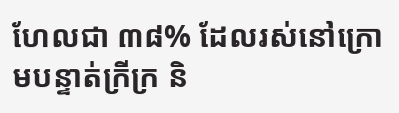ហែលជា ៣៨% ដែលរស់នៅក្រោមបន្ទាត់ក្រីក្រ និ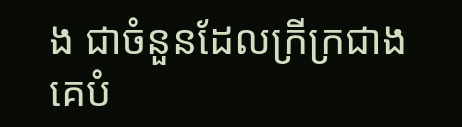ង ជាចំនួនដែលក្រីក្រជាងគេបំ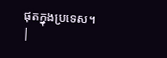ផុតក្នុងប្រទេស។
|